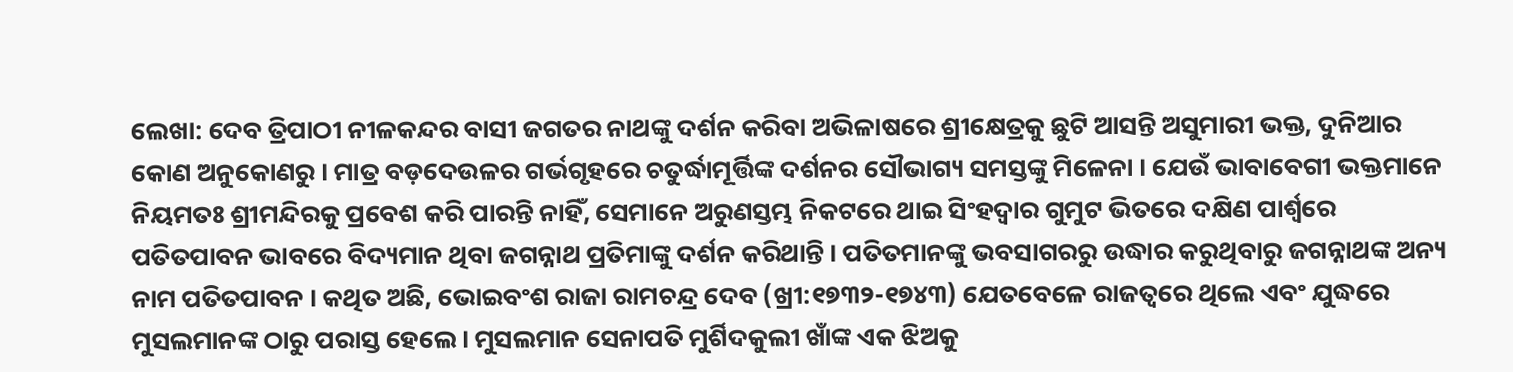ଲେଖା: ଦେବ ତ୍ରିପାଠୀ ନୀଳକନ୍ଦର ବାସୀ ଜଗତର ନାଥଙ୍କୁ ଦର୍ଶନ କରିବା ଅଭିଳାଷରେ ଶ୍ରୀକ୍ଷେତ୍ରକୁ ଛୁଟି ଆସନ୍ତି ଅସୁମାରୀ ଭକ୍ତ, ଦୁନିଆର କୋଣ ଅନୁକୋଣରୁ । ମାତ୍ର ବଡ଼ଦେଉଳର ଗର୍ଭଗୃହରେ ଚତୁର୍ଦ୍ଧାମୂର୍ତ୍ତିଙ୍କ ଦର୍ଶନର ସୌଭାଗ୍ୟ ସମସ୍ତଙ୍କୁ ମିଳେନା । ଯେଉଁ ଭାବାବେଗୀ ଭକ୍ତମାନେ ନିୟମତଃ ଶ୍ରୀମନ୍ଦିରକୁ ପ୍ରବେଶ କରି ପାରନ୍ତି ନାହିଁ, ସେମାନେ ଅରୁଣସ୍ତମ୍ଭ ନିକଟରେ ଥାଇ ସିଂହଦ୍ଵାର ଗୁମୁଟ ଭିତରେ ଦକ୍ଷିଣ ପାର୍ଶ୍ଵରେ ପତିତପାବନ ଭାବରେ ବିଦ୍ୟମାନ ଥିବା ଜଗନ୍ନାଥ ପ୍ରତିମାଙ୍କୁ ଦର୍ଶନ କରିଥାନ୍ତି । ପତିତମାନଙ୍କୁ ଭବସାଗରରୁ ଉଦ୍ଧାର କରୁଥିବାରୁ ଜଗନ୍ନାଥଙ୍କ ଅନ୍ୟ ନାମ ପତିତପାବନ । କଥିତ ଅଛି, ଭୋଇବଂଶ ରାଜା ରାମଚନ୍ଦ୍ର ଦେବ (ଖ୍ରୀ:୧୭୩୨-୧୭୪୩) ଯେତବେଳେ ରାଜତ୍ଵରେ ଥିଲେ ଏବଂ ଯୁଦ୍ଧରେ ମୁସଲମାନଙ୍କ ଠାରୁ ପରାସ୍ତ ହେଲେ। ମୁସଲମାନ ସେନାପତି ମୁର୍ଶିଦକୁଲୀ ଖାଁଙ୍କ ଏକ ଝିଅକୁ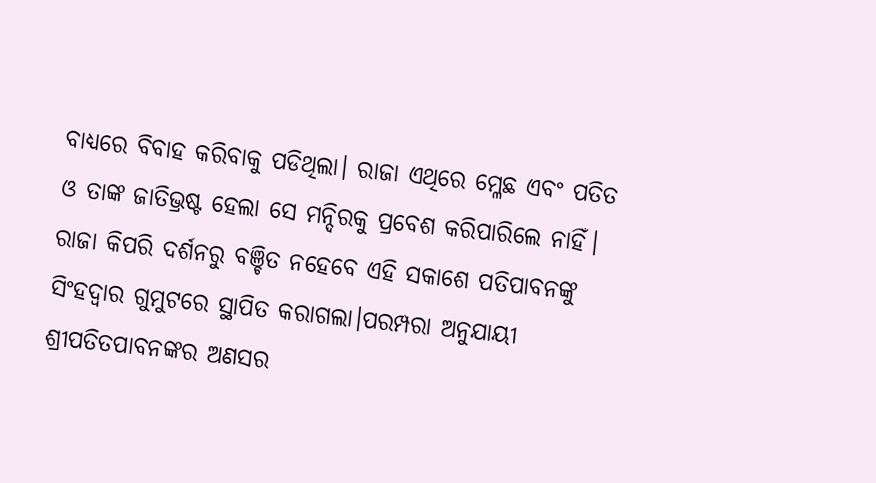ବାଧ୍ୟରେ ବିବାହ କରିବାକୁ ପଡିଥିଲା। ରାଜା ଏଥିରେ ମ୍ଳେଛ ଏବଂ ପତିତ ଓ ତାଙ୍କ ଜାତିଭ୍ରଷ୍ଟ ହେଲା ସେ ମନ୍ଦିରକୁ ପ୍ରବେଶ କରିପାରିଲେ ନାହିଁ। ରାଜା କିପରି ଦର୍ଶନରୁ ବଞ୍ଚିତ ନହେବେ ଏହି ସକାଶେ ପତିପାବନଙ୍କୁ ସିଂହଦ୍ଵାର ଗୁମୁଟରେ ସ୍ଥାପିତ କରାଗଲା।ପରମ୍ପରା ଅନୁଯାୟୀ ଶ୍ରୀପତିତପାବନଙ୍କର ଅଣସର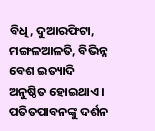ବିଧି, ଦୁଆରଫିଟା, ମଙ୍ଗଳଆଳତି, ବିଭିନ୍ନ ବେଶ ଇତ୍ୟାଦି ଅନୁଷ୍ଠିତ ହୋଇଥାଏ । ପତିତପାବନଙ୍କୁ ଦର୍ଶନ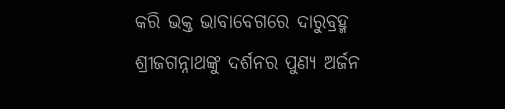କରି ଭକ୍ତ ଭାବାବେଗରେ ଦାରୁବ୍ରହ୍ମ ଶ୍ରୀଜଗନ୍ନାଥଙ୍କୁ ଦର୍ଶନର ପୁଣ୍ୟ ଅର୍ଜନ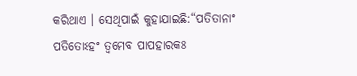କରିଥାଏ । ସେଥିପାଇଁ କୁହାଯାଇଛି:“ପତିତାନାଂ ପତିତୋଽହଂ ତ୍ୱମେବ ପାପହାରକଃ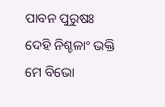ପାବନ ପୁରୁଷଃ ଦେହି ନିଶ୍ଚଳାଂ ଭକ୍ତି ମେ ବିଭୋ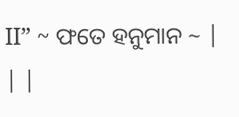II” ~ ଫତେ ହନୁମାନ ~ | | |